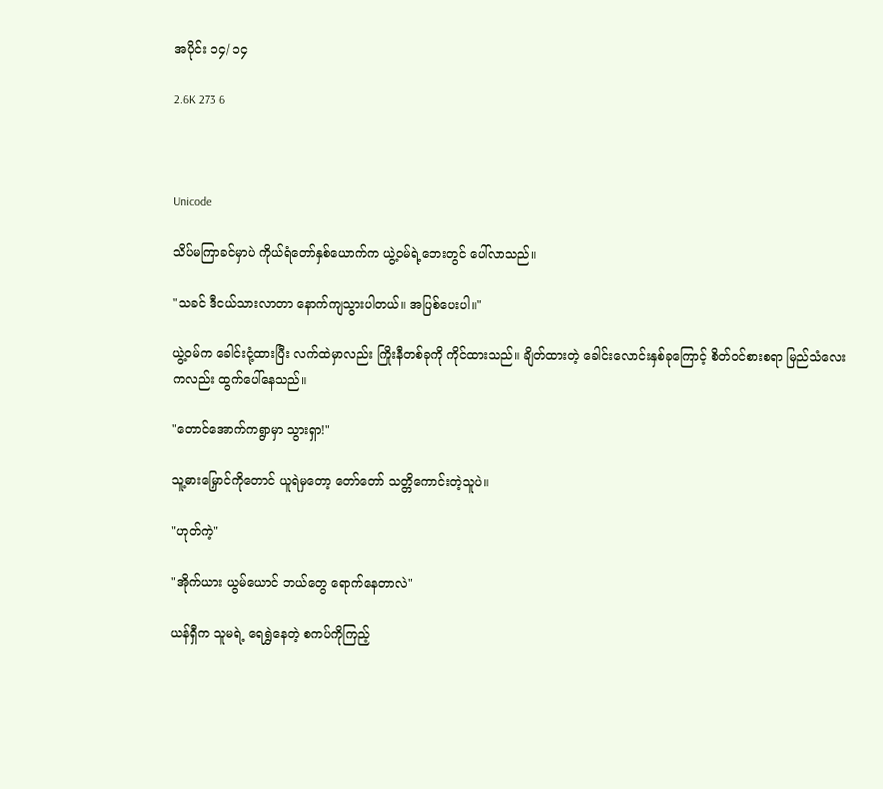အပိုင်း ၁၄/ ၁၄

2.6K 273 6



Unicode

သိပ်မကြာခင်မှာပဲ ကိုယ်ရံတော်နှစ်ယောက်က ယွဲ့ဝမ်ရဲ့ဘေးတွင် ပေါ်လာသည်။

"သခင် ဒီငယ်သားလာတာ နောက်ကျသွားပါတယ်။ အပြစ်ပေးပါ။"

ယွဲ့ဝမ်က ခေါင်းငုံ့ထားပြီး လက်ထဲမှာလည်း ကြိုးနီတစ်ခုကို ကိုင်ထားသည်။ ချိတ်ထားတဲ့ ခေါင်းလောင်းနှစ်ခုကြောင့် စိတ်ဝင်စားစရာ မြည်သံလေးကလည်း ထွက်ပေါ်နေသည်။

"တောင်အောက်ကရွာမှာ သွားရှာ!"

သူ့ဓားမြှောင်ကိုတောင် ယူရဲမှတော့ တော်တော် သတ္တိကောင်းတဲ့သူပဲ။

"ဟုတ်ကဲ့"

"အိုက်ယား ယွမ်ယောင် ဘယ်တွေ ရောက်နေတာလဲ"

ယန်ရှီက သူမရဲ့ ရေရွှဲနေတဲ့ စကပ်ကိုကြည့်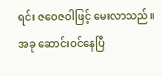ရင်း ဇဝေဇ‌ဝါဖြင့် မေးလာသည်။ အခု ဆောင်းဝင်နေပြီ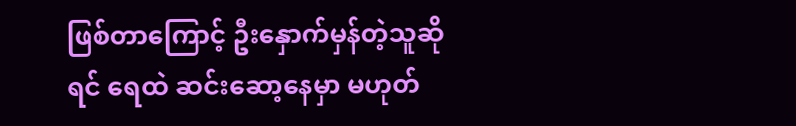ဖြစ်တာကြောင့် ဦးနှောက်မှန်တဲ့သူဆိုရင် ရေထဲ ဆင်းဆော့နေမှာ မဟုတ်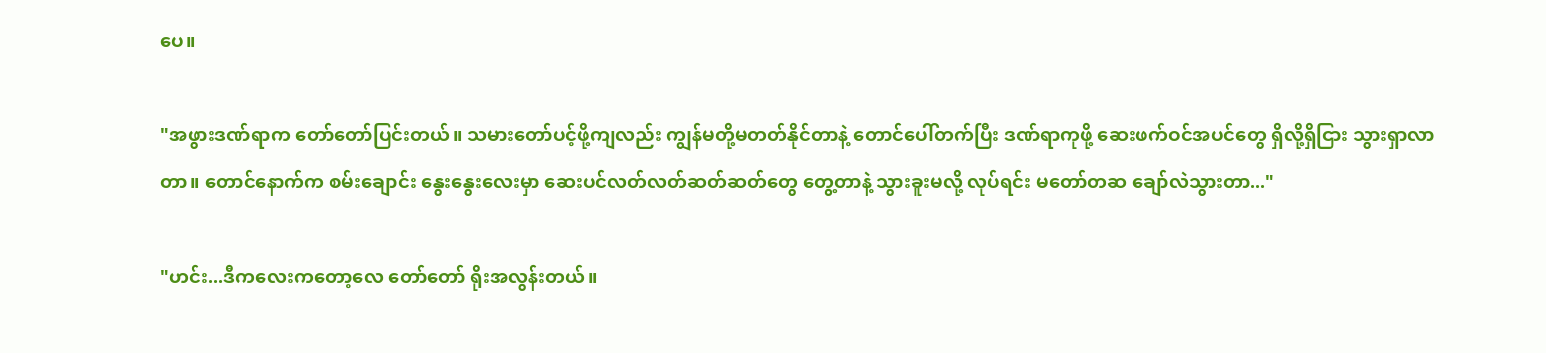ပေ။

"အဖွားဒဏ်ရာက တော်တော်ပြင်းတယ်။ သမားတော်ပင့်ဖို့ကျလည်း ကျွန်မတို့မတတ်နိုင်တာနဲ့ တောင်ပေါ်တက်ပြီး ဒဏ်ရာကုဖို့ ဆေးဖက်ဝင်အပင်တွေ ရှိလို့ရှိငြား သွားရှာလာတာ။ တောင်နောက်က စမ်းချောင်း နွေးနွေးလေးမှာ ဆေးပင်လတ်လတ်ဆတ်ဆတ်တွေ တွေ့တာနဲ့ သွားခူးမလို့ လုပ်ရင်း မတော်တဆ ချော်လဲသွားတာ..."

"ဟင်း...ဒီကလေးကတော့လေ တော်တော် ရိုးအလွန်းတယ်။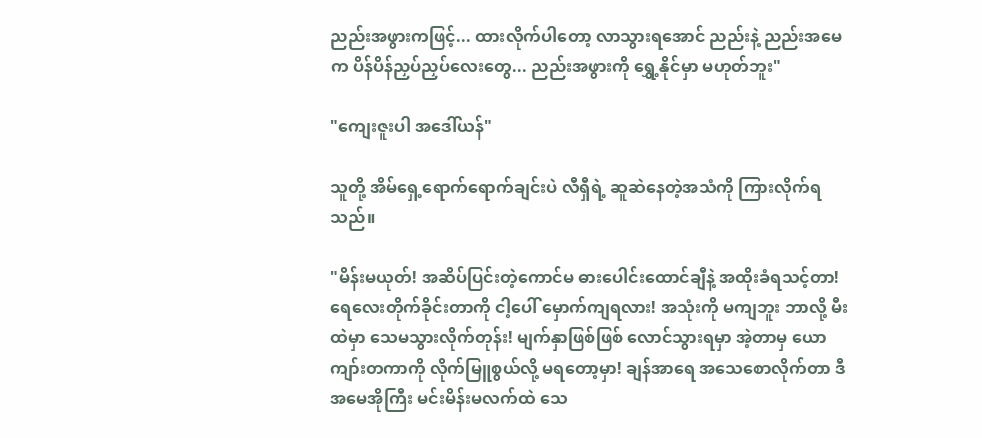ညည်းအဖွားကဖြင့်... ထားလိုက်ပါတော့ လာသွားရအောင် ညည်းနဲ့ ညည်းအမေက ပိန်ပိန်ညှပ်ညှပ်လေးတွေ... ညည်းအဖွားကို ရွှေ့နိုင်မှာ မဟုတ်ဘူး"

"ကျေးဇူးပါ အဒေါ်ယန်"

သူတို့ အိမ်ရှေ့ရောက်ရောက်ချင်းပဲ လီရှီရဲ့ ဆူဆဲနေတဲ့အသံကို ကြားလိုက်ရသည်။

"မိန်းမယုတ်! အဆိပ်ပြင်းတဲ့ကောင်မ ဓားပေါင်းထောင်ချီနဲ့ အထိုးခံရသင့်တာ! ရေလေးတိုက်ခိုင်းတာကို ငါ့ပေါ် မှောက်ကျရလား! အသုံးကို မကျဘူး ဘာလို့ မီးထဲမှာ သေမသွားလိုက်တုန်း! မျက်နှာဖြစ်ဖြစ် လောင်သွားရမှာ အဲ့တာမှ ယောကျာ်းတကာကို လိုက်မြူစွယ်လို့ မရတော့မှာ! ချန်အာရေ အသေစောလိုက်တာ ဒီအမေအိုကြီး မင်းမိန်းမလက်ထဲ သေ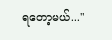ရတော့မယ်..."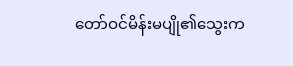တော်ဝင်မိန်းမပျို၏သွေးက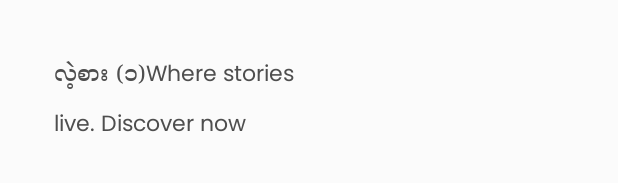လဲ့စား (၁)Where stories live. Discover now